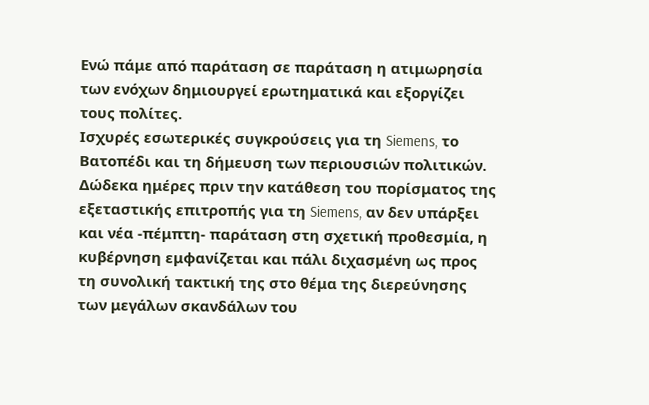Ενώ πάμε από παράταση σε παράταση η ατιμωρησία των ενόχων δημιουργεί ερωτηματικά και εξοργίζει τους πολίτες.
Ισχυρές εσωτερικές συγκρούσεις για τη Siemens, το Βατοπέδι και τη δήμευση των περιουσιών πολιτικών.
Δώδεκα ημέρες πριν την κατάθεση του πορίσματος της εξεταστικής επιτροπής για τη Siemens, αν δεν υπάρξει και νέα -πέμπτη- παράταση στη σχετική προθεσμία, η κυβέρνηση εμφανίζεται και πάλι διχασμένη ως προς τη συνολική τακτική της στο θέμα της διερεύνησης των μεγάλων σκανδάλων του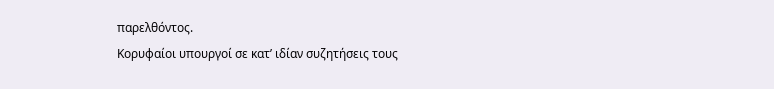παρελθόντος.
Κορυφαίοι υπουργοί σε κατ’ ιδίαν συζητήσεις τους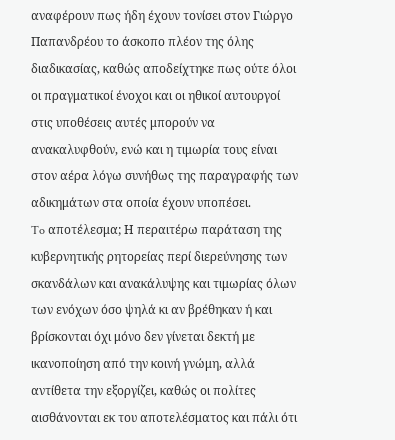αναφέρουν πως ήδη έχουν τονίσει στον Γιώργο Παπανδρέου το άσκοπο πλέον της όλης διαδικασίας, καθώς αποδείχτηκε πως ούτε όλοι οι πραγματικοί ένοχοι και οι ηθικοί αυτουργοί στις υποθέσεις αυτές μπορούν να ανακαλυφθούν, ενώ και η τιμωρία τους είναι στον αέρα λόγω συνήθως της παραγραφής των αδικημάτων στα οποία έχουν υποπέσει.
To αποτέλεσμα; Η περαιτέρω παράταση της κυβερνητικής ρητορείας περί διερεύνησης των σκανδάλων και ανακάλυψης και τιμωρίας όλων των ενόχων όσο ψηλά κι αν βρέθηκαν ή και βρίσκονται όχι μόνο δεν γίνεται δεκτή με ικανοποίηση από την κοινή γνώμη, αλλά αντίθετα την εξοργίζει, καθώς οι πολίτες αισθάνονται εκ του αποτελέσματος και πάλι ότι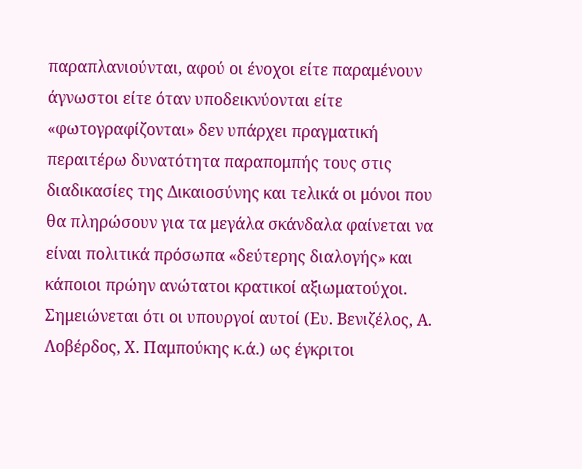παραπλανιούνται, αφού οι ένοχοι είτε παραμένουν άγνωστοι είτε όταν υποδεικνύονται είτε «φωτογραφίζονται» δεν υπάρχει πραγματική περαιτέρω δυνατότητα παραπομπής τους στις διαδικασίες της Δικαιοσύνης και τελικά οι μόνοι που θα πληρώσουν για τα μεγάλα σκάνδαλα φαίνεται να είναι πολιτικά πρόσωπα «δεύτερης διαλογής» και κάποιοι πρώην ανώτατοι κρατικοί αξιωματούχοι.
Σημειώνεται ότι οι υπουργοί αυτοί (Ευ. Βενιζέλος, Α. Λοβέρδος, Χ. Παμπούκης κ.ά.) ως έγκριτοι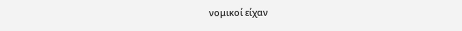νομικοί είχαν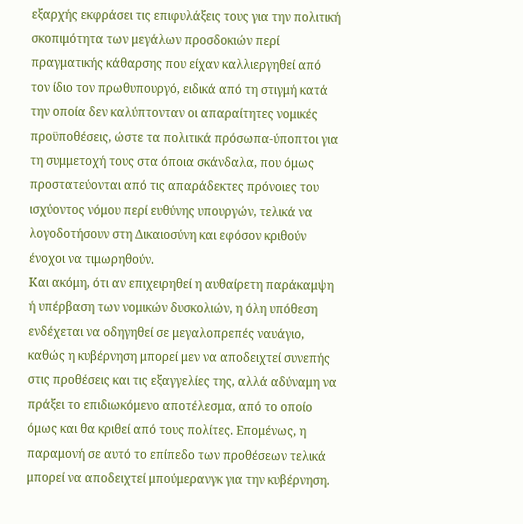εξαρχής εκφράσει τις επιφυλάξεις τους για την πολιτική σκοπιμότητα των μεγάλων προσδοκιών περί πραγματικής κάθαρσης που είχαν καλλιεργηθεί από τον ίδιο τον πρωθυπουργό, ειδικά από τη στιγμή κατά την οποία δεν καλύπτονταν οι απαραίτητες νομικές προϋποθέσεις, ώστε τα πολιτικά πρόσωπα-ύποπτοι για τη συμμετοχή τους στα όποια σκάνδαλα, που όμως προστατεύονται από τις απαράδεκτες πρόνοιες του ισχύοντος νόμου περί ευθύνης υπουργών, τελικά να λογοδοτήσουν στη Δικαιοσύνη και εφόσον κριθούν ένοχοι να τιμωρηθούν.
Και ακόμη, ότι αν επιχειρηθεί η αυθαίρετη παράκαμψη ή υπέρβαση των νομικών δυσκολιών, η όλη υπόθεση ενδέχεται να οδηγηθεί σε μεγαλοπρεπές ναυάγιο, καθώς η κυβέρνηση μπορεί μεν να αποδειχτεί συνεπής στις προθέσεις και τις εξαγγελίες της, αλλά αδύναμη να πράξει το επιδιωκόμενο αποτέλεσμα, από το οποίο όμως και θα κριθεί από τους πολίτες. Επομένως, η παραμονή σε αυτό το επίπεδο των προθέσεων τελικά μπορεί να αποδειχτεί μπούμερανγκ για την κυβέρνηση.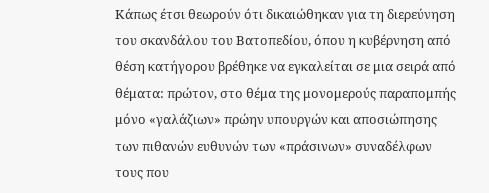Κάπως έτσι θεωρούν ότι δικαιώθηκαν για τη διερεύνηση του σκανδάλου του Βατοπεδίου, όπου η κυβέρνηση από θέση κατήγορου βρέθηκε να εγκαλείται σε μια σειρά από θέματα: πρώτον, στο θέμα της μονομερούς παραπομπής μόνο «γαλάζιων» πρώην υπουργών και αποσιώπησης των πιθανών ευθυνών των «πράσινων» συναδέλφων τους που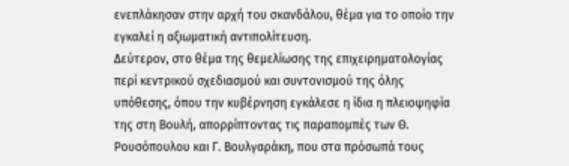ενεπλάκησαν στην αρχή του σκανδάλου, θέμα για το οποίο την εγκαλεί η αξιωματική αντιπολίτευση.
Δεύτερον, στο θέμα της θεμελίωσης της επιχειρηματολογίας περί κεντρικού σχεδιασμού και συντονισμού της όλης υπόθεσης, όπου την κυβέρνηση εγκάλεσε η ίδια η πλειοψηφία της στη Βουλή, απορρίπτοντας τις παραπομπές των Θ. Ρουσόπουλου και Γ. Βουλγαράκη, που στα πρόσωπά τους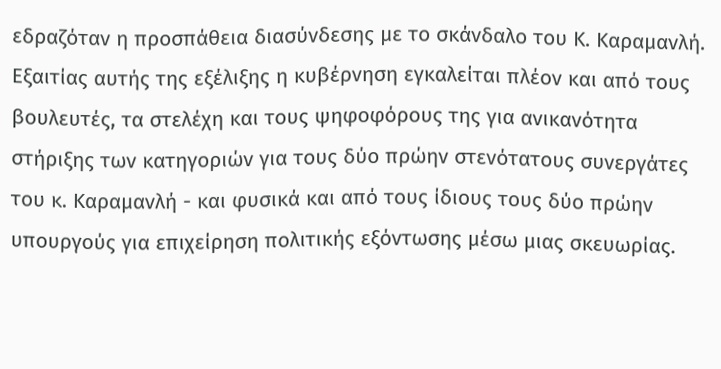εδραζόταν η προσπάθεια διασύνδεσης με το σκάνδαλο του Κ. Καραμανλή. Εξαιτίας αυτής της εξέλιξης η κυβέρνηση εγκαλείται πλέον και από τους βουλευτές, τα στελέχη και τους ψηφοφόρους της για ανικανότητα στήριξης των κατηγοριών για τους δύο πρώην στενότατους συνεργάτες του κ. Καραμανλή - και φυσικά και από τους ίδιους τους δύο πρώην υπουργούς για επιχείρηση πολιτικής εξόντωσης μέσω μιας σκευωρίας.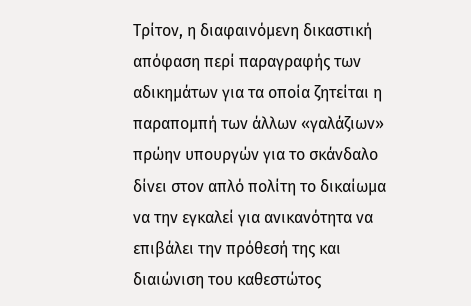Τρίτον, η διαφαινόμενη δικαστική απόφαση περί παραγραφής των αδικημάτων για τα οποία ζητείται η παραπομπή των άλλων «γαλάζιων» πρώην υπουργών για το σκάνδαλο δίνει στον απλό πολίτη το δικαίωμα να την εγκαλεί για ανικανότητα να επιβάλει την πρόθεσή της και διαιώνιση του καθεστώτος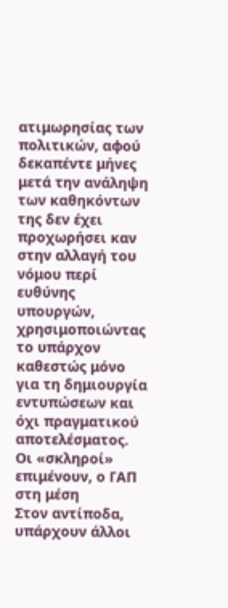ατιμωρησίας των πολιτικών, αφού δεκαπέντε μήνες μετά την ανάληψη των καθηκόντων της δεν έχει προχωρήσει καν στην αλλαγή του νόμου περί ευθύνης υπουργών, χρησιμοποιώντας το υπάρχον καθεστώς μόνο για τη δημιουργία εντυπώσεων και όχι πραγματικού αποτελέσματος.
Οι «σκληροί» επιμένουν, ο ΓΑΠ στη μέση
Στον αντίποδα, υπάρχουν άλλοι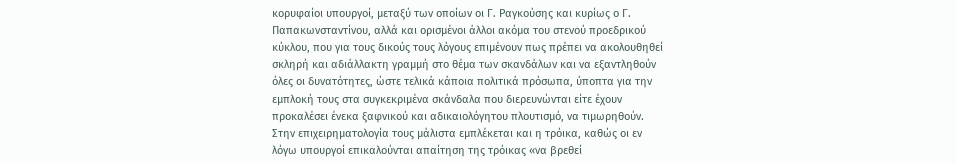κορυφαίοι υπουργοί, μεταξύ των οποίων οι Γ. Ραγκούσης και κυρίως ο Γ. Παπακωνσταντίνου, αλλά και ορισμένοι άλλοι ακόμα του στενού προεδρικού κύκλου, που για τους δικούς τους λόγους επιμένουν πως πρέπει να ακολουθηθεί σκληρή και αδιάλλακτη γραμμή στο θέμα των σκανδάλων και να εξαντληθούν όλες οι δυνατότητες, ώστε τελικά κάποια πολιτικά πρόσωπα, ύποπτα για την εμπλοκή τους στα συγκεκριμένα σκάνδαλα που διερευνώνται είτε έχουν προκαλέσει ένεκα ξαφνικού και αδικαιολόγητου πλουτισμό, να τιμωρηθούν.
Στην επιχειρηματολογία τους μάλιστα εμπλέκεται και η τρόικα, καθώς οι εν λόγω υπουργοί επικαλούνται απαίτηση της τρόικας «να βρεθεί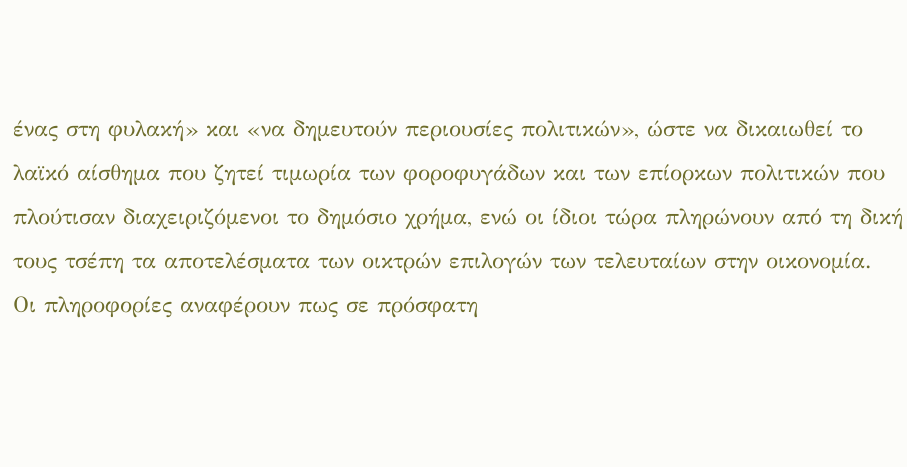ένας στη φυλακή» και «να δημευτούν περιουσίες πολιτικών», ώστε να δικαιωθεί το λαϊκό αίσθημα που ζητεί τιμωρία των φοροφυγάδων και των επίορκων πολιτικών που πλούτισαν διαχειριζόμενοι το δημόσιο χρήμα, ενώ οι ίδιοι τώρα πληρώνουν από τη δική τους τσέπη τα αποτελέσματα των οικτρών επιλογών των τελευταίων στην οικονομία.
Οι πληροφορίες αναφέρουν πως σε πρόσφατη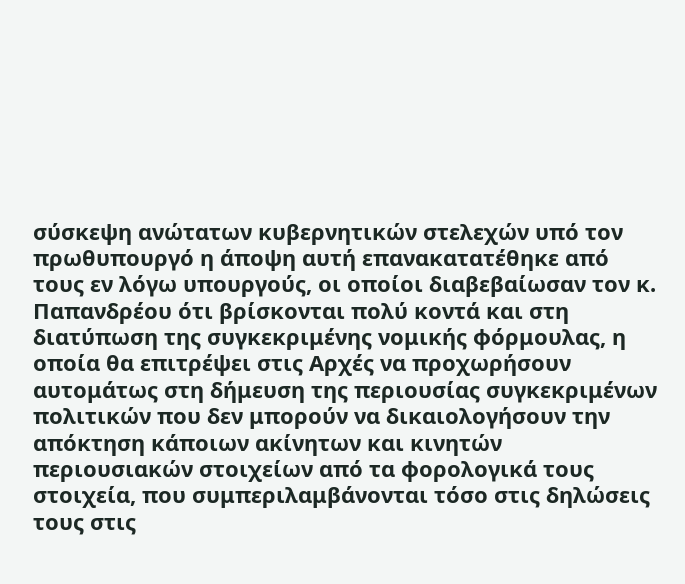σύσκεψη ανώτατων κυβερνητικών στελεχών υπό τον πρωθυπουργό η άποψη αυτή επανακατατέθηκε από τους εν λόγω υπουργούς, οι οποίοι διαβεβαίωσαν τον κ. Παπανδρέου ότι βρίσκονται πολύ κοντά και στη διατύπωση της συγκεκριμένης νομικής φόρμουλας, η οποία θα επιτρέψει στις Αρχές να προχωρήσουν αυτομάτως στη δήμευση της περιουσίας συγκεκριμένων πολιτικών που δεν μπορούν να δικαιολογήσουν την απόκτηση κάποιων ακίνητων και κινητών περιουσιακών στοιχείων από τα φορολογικά τους στοιχεία, που συμπεριλαμβάνονται τόσο στις δηλώσεις τους στις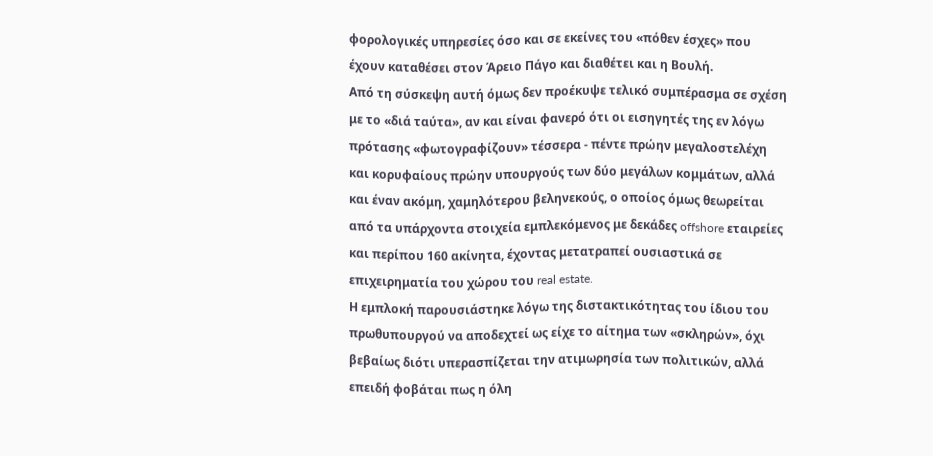φορολογικές υπηρεσίες όσο και σε εκείνες του «πόθεν έσχες» που έχουν καταθέσει στον Άρειο Πάγο και διαθέτει και η Βουλή.
Από τη σύσκεψη αυτή όμως δεν προέκυψε τελικό συμπέρασμα σε σχέση με το «διά ταύτα», αν και είναι φανερό ότι οι εισηγητές της εν λόγω πρότασης «φωτογραφίζουν» τέσσερα - πέντε πρώην μεγαλοστελέχη και κορυφαίους πρώην υπουργούς των δύο μεγάλων κομμάτων, αλλά και έναν ακόμη, χαμηλότερου βεληνεκούς, ο οποίος όμως θεωρείται από τα υπάρχοντα στοιχεία εμπλεκόμενος με δεκάδες offshore εταιρείες και περίπου 160 ακίνητα, έχοντας μετατραπεί ουσιαστικά σε επιχειρηματία του χώρου του real estate.
Η εμπλοκή παρουσιάστηκε λόγω της διστακτικότητας του ίδιου του πρωθυπουργού να αποδεχτεί ως είχε το αίτημα των «σκληρών», όχι βεβαίως διότι υπερασπίζεται την ατιμωρησία των πολιτικών, αλλά επειδή φοβάται πως η όλη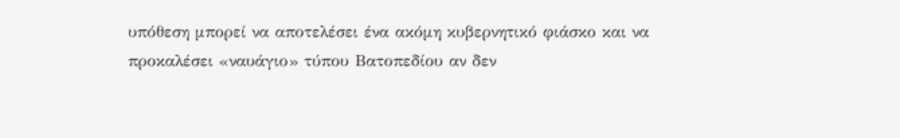υπόθεση μπορεί να αποτελέσει ένα ακόμη κυβερνητικό φιάσκο και να προκαλέσει «ναυάγιο» τύπου Βατοπεδίου αν δεν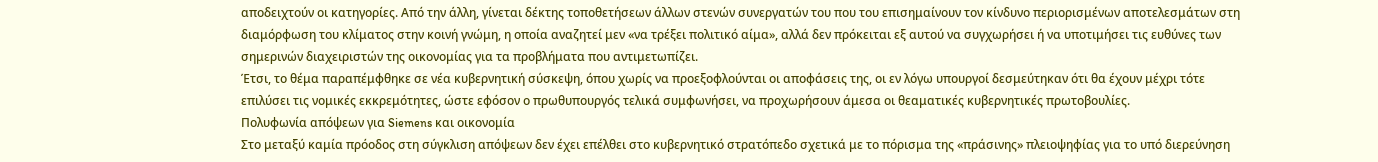αποδειχτούν οι κατηγορίες. Από την άλλη, γίνεται δέκτης τοποθετήσεων άλλων στενών συνεργατών του που του επισημαίνουν τον κίνδυνο περιορισμένων αποτελεσμάτων στη διαμόρφωση του κλίματος στην κοινή γνώμη, η οποία αναζητεί μεν «να τρέξει πολιτικό αίμα», αλλά δεν πρόκειται εξ αυτού να συγχωρήσει ή να υποτιμήσει τις ευθύνες των σημερινών διαχειριστών της οικονομίας για τα προβλήματα που αντιμετωπίζει.
Έτσι, το θέμα παραπέμφθηκε σε νέα κυβερνητική σύσκεψη, όπου χωρίς να προεξοφλούνται οι αποφάσεις της, οι εν λόγω υπουργοί δεσμεύτηκαν ότι θα έχουν μέχρι τότε επιλύσει τις νομικές εκκρεμότητες, ώστε εφόσον ο πρωθυπουργός τελικά συμφωνήσει, να προχωρήσουν άμεσα οι θεαματικές κυβερνητικές πρωτοβουλίες.
Πολυφωνία απόψεων για Siemens και οικονομία
Στο μεταξύ καμία πρόοδος στη σύγκλιση απόψεων δεν έχει επέλθει στο κυβερνητικό στρατόπεδο σχετικά με το πόρισμα της «πράσινης» πλειοψηφίας για το υπό διερεύνηση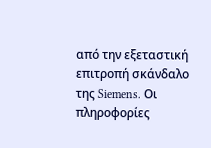από την εξεταστική επιτροπή σκάνδαλο της Siemens. Οι πληροφορίες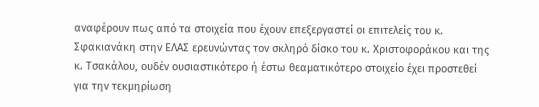αναφέρουν πως από τα στοιχεία που έχουν επεξεργαστεί οι επιτελείς του κ. Σφακιανάκη στην ΕΛΑΣ ερευνώντας τον σκληρό δίσκο του κ. Χριστοφοράκου και της κ. Τσακάλου, ουδέν ουσιαστικότερο ή έστω θεαματικότερο στοιχείο έχει προστεθεί για την τεκμηρίωση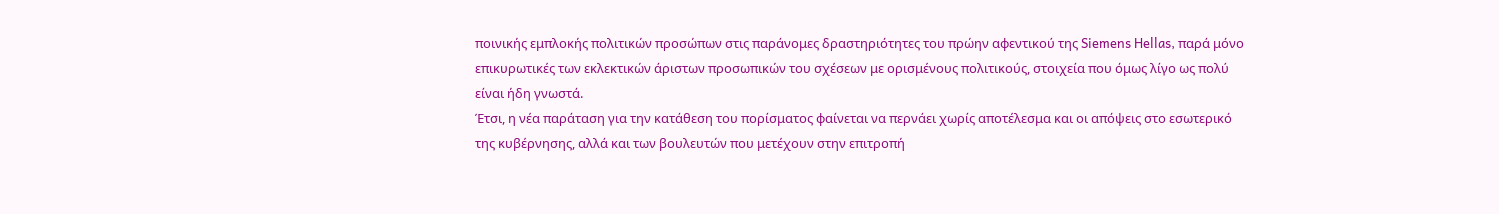ποινικής εμπλοκής πολιτικών προσώπων στις παράνομες δραστηριότητες του πρώην αφεντικού της Siemens Hellas, παρά μόνο επικυρωτικές των εκλεκτικών άριστων προσωπικών του σχέσεων με ορισμένους πολιτικούς, στοιχεία που όμως λίγο ως πολύ είναι ήδη γνωστά.
Έτσι, η νέα παράταση για την κατάθεση του πορίσματος φαίνεται να περνάει χωρίς αποτέλεσμα και οι απόψεις στο εσωτερικό της κυβέρνησης, αλλά και των βουλευτών που μετέχουν στην επιτροπή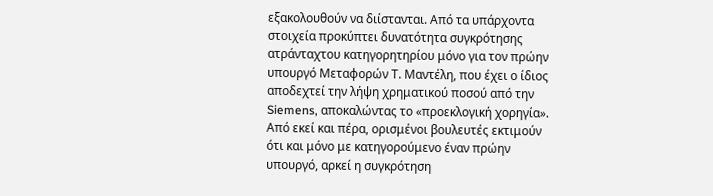εξακολουθούν να διίστανται. Από τα υπάρχοντα στοιχεία προκύπτει δυνατότητα συγκρότησης ατράνταχτου κατηγορητηρίου μόνο για τον πρώην υπουργό Μεταφορών Τ. Μαντέλη, που έχει ο ίδιος αποδεχτεί την λήψη χρηματικού ποσού από την Siemens, αποκαλώντας το «προεκλογική χορηγία».
Από εκεί και πέρα, ορισμένοι βουλευτές εκτιμούν ότι και μόνο με κατηγορούμενο έναν πρώην υπουργό, αρκεί η συγκρότηση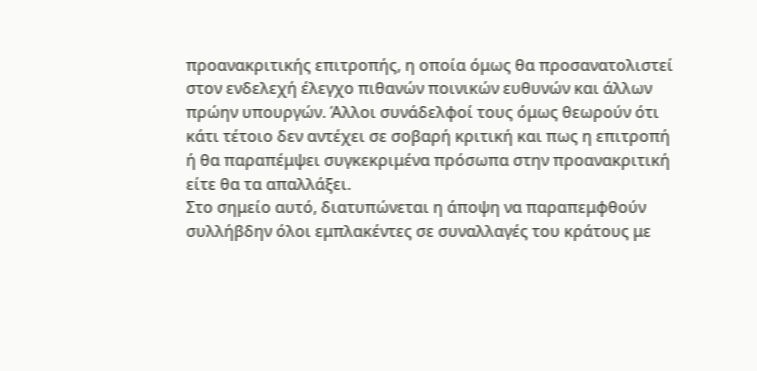προανακριτικής επιτροπής, η οποία όμως θα προσανατολιστεί στον ενδελεχή έλεγχο πιθανών ποινικών ευθυνών και άλλων πρώην υπουργών. Άλλοι συνάδελφοί τους όμως θεωρούν ότι κάτι τέτοιο δεν αντέχει σε σοβαρή κριτική και πως η επιτροπή ή θα παραπέμψει συγκεκριμένα πρόσωπα στην προανακριτική είτε θα τα απαλλάξει.
Στο σημείο αυτό, διατυπώνεται η άποψη να παραπεμφθούν συλλήβδην όλοι εμπλακέντες σε συναλλαγές του κράτους με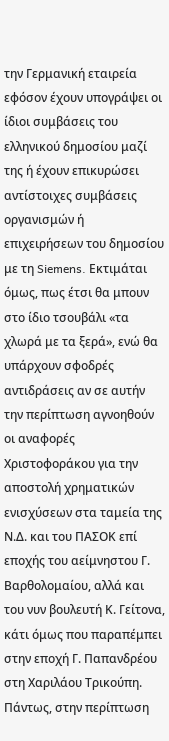την Γερμανική εταιρεία εφόσον έχουν υπογράψει οι ίδιοι συμβάσεις του ελληνικού δημοσίου μαζί της ή έχουν επικυρώσει αντίστοιχες συμβάσεις οργανισμών ή επιχειρήσεων του δημοσίου με τη Siemens. Εκτιμάται όμως, πως έτσι θα μπουν στο ίδιο τσουβάλι «τα χλωρά με τα ξερά», ενώ θα υπάρχουν σφοδρές αντιδράσεις αν σε αυτήν την περίπτωση αγνοηθούν οι αναφορές Χριστοφοράκου για την αποστολή χρηματικών ενισχύσεων στα ταμεία της Ν.Δ. και του ΠΑΣΟΚ επί εποχής του αείμνηστου Γ. Βαρθολομαίου, αλλά και του νυν βουλευτή Κ. Γείτονα, κάτι όμως που παραπέμπει στην εποχή Γ. Παπανδρέου στη Χαριλάου Τρικούπη.
Πάντως, στην περίπτωση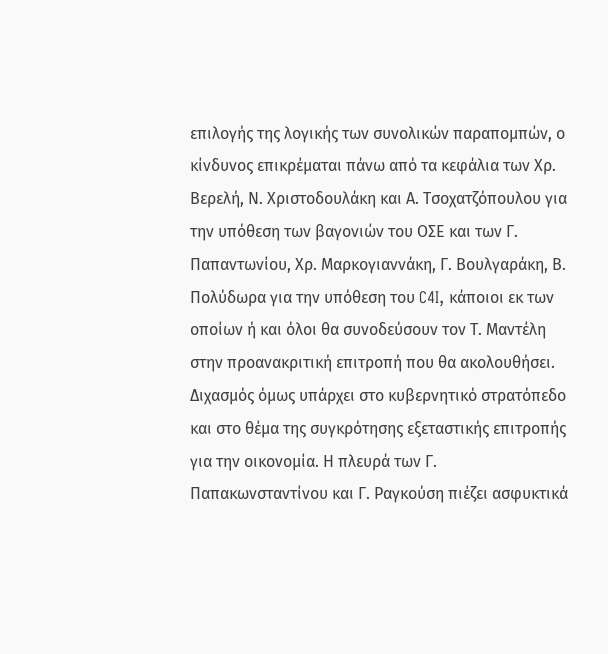επιλογής της λογικής των συνολικών παραπομπών, ο κίνδυνος επικρέμαται πάνω από τα κεφάλια των Χρ. Βερελή, Ν. Χριστοδουλάκη και Α. Τσοχατζόπουλου για την υπόθεση των βαγονιών του ΟΣΕ και των Γ. Παπαντωνίου, Χρ. Μαρκογιαννάκη, Γ. Βουλγαράκη, Β. Πολύδωρα για την υπόθεση του C4I, κάποιοι εκ των οποίων ή και όλοι θα συνοδεύσουν τον Τ. Μαντέλη στην προανακριτική επιτροπή που θα ακολουθήσει.
Διχασμός όμως υπάρχει στο κυβερνητικό στρατόπεδο και στο θέμα της συγκρότησης εξεταστικής επιτροπής για την οικονομία. Η πλευρά των Γ. Παπακωνσταντίνου και Γ. Ραγκούση πιέζει ασφυκτικά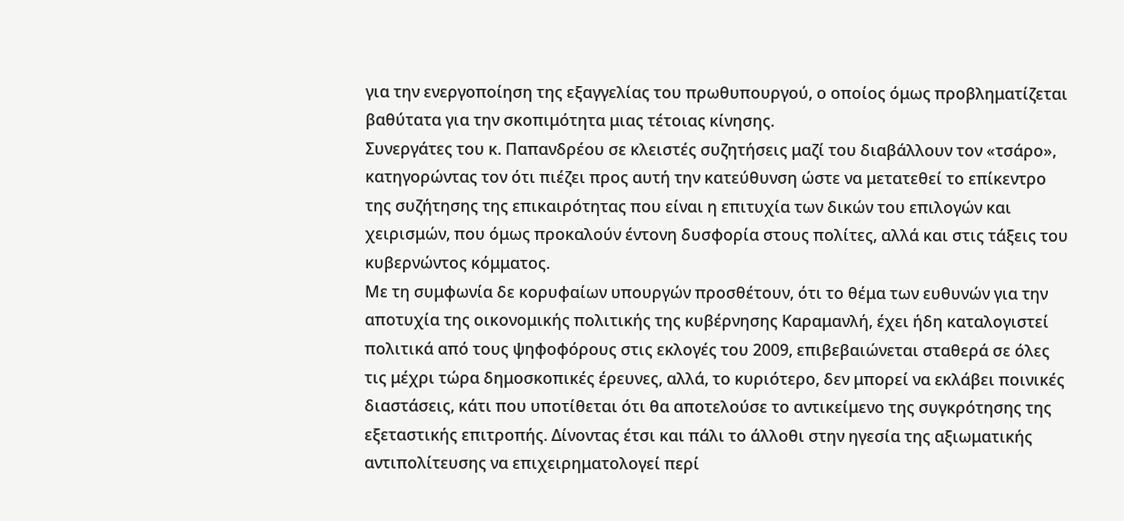για την ενεργοποίηση της εξαγγελίας του πρωθυπουργού, ο οποίος όμως προβληματίζεται βαθύτατα για την σκοπιμότητα μιας τέτοιας κίνησης.
Συνεργάτες του κ. Παπανδρέου σε κλειστές συζητήσεις μαζί του διαβάλλουν τον «τσάρο», κατηγορώντας τον ότι πιέζει προς αυτή την κατεύθυνση ώστε να μετατεθεί το επίκεντρο της συζήτησης της επικαιρότητας που είναι η επιτυχία των δικών του επιλογών και χειρισμών, που όμως προκαλούν έντονη δυσφορία στους πολίτες, αλλά και στις τάξεις του κυβερνώντος κόμματος.
Με τη συμφωνία δε κορυφαίων υπουργών προσθέτουν, ότι το θέμα των ευθυνών για την αποτυχία της οικονομικής πολιτικής της κυβέρνησης Καραμανλή, έχει ήδη καταλογιστεί πολιτικά από τους ψηφοφόρους στις εκλογές του 2009, επιβεβαιώνεται σταθερά σε όλες τις μέχρι τώρα δημοσκοπικές έρευνες, αλλά, το κυριότερο, δεν μπορεί να εκλάβει ποινικές διαστάσεις, κάτι που υποτίθεται ότι θα αποτελούσε το αντικείμενο της συγκρότησης της εξεταστικής επιτροπής. Δίνοντας έτσι και πάλι το άλλοθι στην ηγεσία της αξιωματικής αντιπολίτευσης να επιχειρηματολογεί περί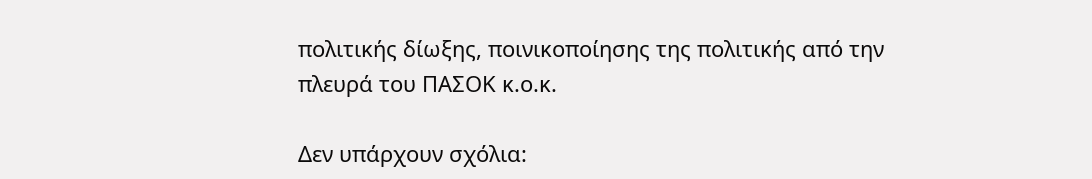πολιτικής δίωξης, ποινικοποίησης της πολιτικής από την πλευρά του ΠΑΣΟΚ κ.ο.κ.

Δεν υπάρχουν σχόλια: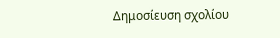Δημοσίευση σχολίου